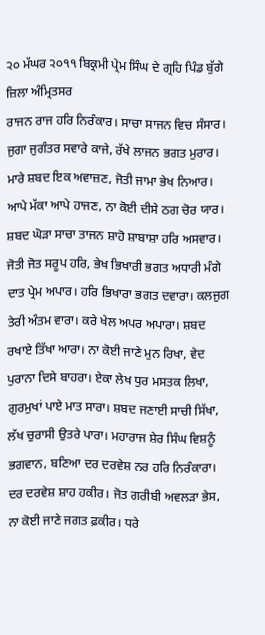੨੦ ਮੱਘਰ ੨੦੧੧ ਬਿਕ੍ਰਮੀ ਪ੍ਰੇਮ ਸਿੰਘ ਦੇ ਗ੍ਰਹਿ ਪਿੰਡ ਬੁੱਗੇ ਜ਼ਿਲਾ ਅੰਮ੍ਰਿਤਸਰ
ਰਾਜਨ ਰਾਜ ਹਰਿ ਨਿਰੰਕਾਰ। ਸਾਚਾ ਸਾਜਨ ਵਿਚ ਸੰਸਾਰ। ਜੁਗਾ ਜੁਗੰਤਰ ਸਵਾਰੇ ਕਾਜੇ, ਰੱਖੇ ਲਾਜਨ ਭਗਤ ਮੁਰਾਰ। ਮਾਰੇ ਸ਼ਬਦ ਇਕ ਅਵਾਜ਼ਣ, ਜੋਤੀ ਜਾਮਾ ਭੇਖ ਨਿਆਰ। ਆਪੇ ਮੱਕਾ ਆਪੇ ਹਾਜਣ, ਨਾ ਕੋਈ ਦੀਸੇ ਠਗ ਚੋਰ ਯਾਰ। ਸ਼ਬਦ ਘੋੜਾ ਸਾਚਾ ਤਾਜਨ ਸ਼ਾਹੋ ਸ਼ਾਬਾਸ਼ਾ ਹਰਿ ਅਸਵਾਰ। ਜੋਤੀ ਜੋਤ ਸਰੂਪ ਹਰਿ, ਭੇਖ ਭਿਖਾਰੀ ਭਗਤ ਅਧਾਰੀ ਮੰਗੇ ਦਾਤ ਪ੍ਰੇਮ ਅਪਾਰ। ਹਰਿ ਭਿਖਾਰਾ ਭਗਤ ਦਵਾਰਾ। ਕਲਜੁਗ ਤੇਰੀ ਅੰਤਮ ਵਾਰਾ। ਕਰੇ ਖੇਲ ਅਪਰ ਅਪਾਰਾ। ਸ਼ਬਦ ਰਖਾਏ ਤਿੱਖਾ ਆਰਾ। ਨਾ ਕੋਈ ਜਾਣੇ ਮੁਨ ਰਿਖਾ, ਵੇਦ ਪੁਰਾਨਾ ਦਿਸੇ ਬਾਹਰਾ। ਏਕਾ ਲੇਖ ਧੁਰ ਮਸਤਕ ਲਿਖਾ, ਗੁਰਮੁਖਾਂ ਪਾਏ ਮਾਤ ਸਾਰਾ। ਸ਼ਬਦ ਜਣਾਈ ਸਾਚੀ ਸਿੱਖਾ, ਲੱਖ ਚੁਰਾਸੀ ਉਤਰੇ ਪਾਰਾ। ਮਹਾਰਾਜ ਸ਼ੇਰ ਸਿੰਘ ਵਿਸ਼ਨੂੰ ਭਗਵਾਨ, ਬਣਿਆ ਦਰ ਦਰਵੇਸ਼ ਨਰ ਹਰਿ ਨਿਰੰਕਾਰਾ। ਦਰ ਦਰਵੇਸ਼ ਸ਼ਾਹ ਹਕੀਰ। ਜੋਤ ਗਰੀਬੀ ਅਵਲੜਾ ਭੇਸ, ਨਾ ਕੋਈ ਜਾਣੇ ਜਗਤ ਫ਼ਕੀਰ। ਧਰੇ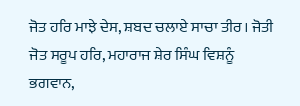ਜੋਤ ਹਰਿ ਮਾਝੇ ਦੇਸ, ਸ਼ਬਦ ਚਲਾਏ ਸਾਚਾ ਤੀਰ। ਜੋਤੀ ਜੋਤ ਸਰੂਪ ਹਰਿ, ਮਹਾਰਾਜ ਸ਼ੇਰ ਸਿੰਘ ਵਿਸ਼ਨੂੰ ਭਗਵਾਨ,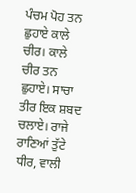ਪੰਚਮ ਪੋਹ ਤਨ ਛੁਹਾਏ ਕਾਲੇ ਚੀਰ। ਕਾਲੇ ਚੀਰ ਤਨ ਛੁਹਾਏ। ਸਾਚਾ ਤੀਰ ਇਕ ਸ਼ਬਦ ਚਲਾਏ। ਰਾਜੇ ਰਾਣਿਆਂ ਤੁੱਟੇ ਧੀਰ, ਵਾਲੀ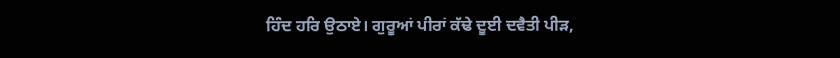ਹਿੰਦ ਹਰਿ ਉਠਾਏ। ਗੁਰੂਆਂ ਪੀਰਾਂ ਕੱਢੇ ਦੂਈ ਦਵੈਤੀ ਪੀੜ,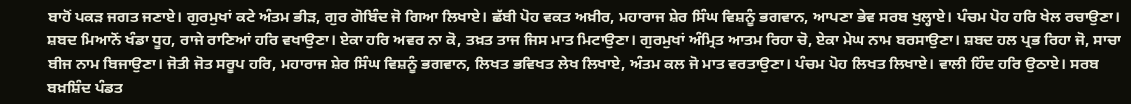ਬਾਹੋਂ ਪਕੜ ਜਗਤ ਜਣਾਏ। ਗੁਰਮੁਖਾਂ ਕਟੇ ਅੰਤਮ ਭੀੜ, ਗੁਰ ਗੋਬਿੰਦ ਜੋ ਗਿਆ ਲਿਖਾਏ। ਛੱਬੀ ਪੋਹ ਵਕਤ ਅਖ਼ੀਰ, ਮਹਾਰਾਜ ਸ਼ੇਰ ਸਿੰਘ ਵਿਸ਼ਨੂੰ ਭਗਵਾਨ, ਆਪਣਾ ਭੇਵ ਸਰਬ ਖੁਲ੍ਹਾਏ। ਪੰਚਮ ਪੋਹ ਹਰਿ ਖੇਲ ਰਚਾਉਣਾ। ਸ਼ਬਦ ਮਿਆਨੋਂ ਖੰਡਾ ਧੂਹ, ਰਾਜੇ ਰਾਣਿਆਂ ਹਰਿ ਵਖਾਉਣਾ। ਏਕਾ ਹਰਿ ਅਵਰ ਨਾ ਕੋ, ਤਖ਼ਤ ਤਾਜ ਜਿਸ ਮਾਤ ਮਿਟਾਉਣਾ। ਗੁਰਮੁਖਾਂ ਅੰਮ੍ਰਿਤ ਆਤਮ ਰਿਹਾ ਚੋ, ਏਕਾ ਮੇਘ ਨਾਮ ਬਰਸਾਉਣਾ। ਸ਼ਬਦ ਹਲ ਪ੍ਰਭ ਰਿਹਾ ਜੋ, ਸਾਚਾ ਬੀਜ ਨਾਮ ਬਿਜਾਉਣਾ। ਜੋਤੀ ਜੋਤ ਸਰੂਪ ਹਰਿ, ਮਹਾਰਾਜ ਸ਼ੇਰ ਸਿੰਘ ਵਿਸ਼ਨੂੰ ਭਗਵਾਨ, ਲਿਖਤ ਭਵਿਖਤ ਲੇਖ ਲਿਖਾਏ, ਅੰਤਮ ਕਲ ਜੋ ਮਾਤ ਵਰਤਾਉਣਾ। ਪੰਚਮ ਪੋਹ ਲਿਖਤ ਲਿਖਾਏ। ਵਾਲੀ ਹਿੰਦ ਹਰਿ ਉਠਾਏ। ਸਰਬ ਬਖ਼ਸ਼ਿੰਦ ਪੰਡਤ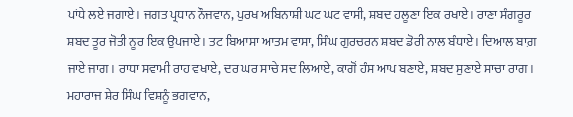ਪਾਂਧੇ ਲਏ ਜਗਾਏ। ਜਗਤ ਪ੍ਰਧਾਨ ਨੌਜਵਾਨ, ਪੁਰਖ ਅਬਿਨਾਸ਼ੀ ਘਟ ਘਟ ਵਾਸੀ, ਸ਼ਬਦ ਹਲੂਣਾ ਇਕ ਰਖਾਏ। ਰਾਣਾ ਸੰਗਰੂਰ ਸ਼ਬਦ ਤੂਰ ਜੋਤੀ ਨੂਰ ਇਕ ਉਪਜਾਏ। ਤਟ ਬਿਆਸਾ ਆਤਮ ਵਾਸਾ, ਸਿੰਘ ਗੁਰਚਰਨ ਸ਼ਬਦ ਡੋਰੀ ਨਾਲ ਬੰਧਾਏ। ਦਿਆਲ ਬਾਗ਼ ਜਾਏ ਜਾਗ। ਰਾਧਾ ਸਵਾਮੀ ਰਾਹ ਵਖਾਏ, ਦਰ ਘਰ ਸਾਚੇ ਸਦ ਲਿਆਏ, ਕਾਗੋਂ ਹੰਸ ਆਪ ਬਣਾਏ, ਸ਼ਬਦ ਸੁਣਾਏ ਸਾਚਾ ਰਾਗ। ਮਹਾਰਾਜ ਸ਼ੇਰ ਸਿੰਘ ਵਿਸ਼ਨੂੰ ਭਗਵਾਨ,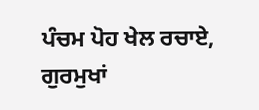ਪੰਚਮ ਪੋਹ ਖੇਲ ਰਚਾਏ, ਗੁਰਮੁਖਾਂ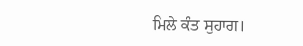ਮਿਲੇ ਕੰਤ ਸੁਹਾਗ।